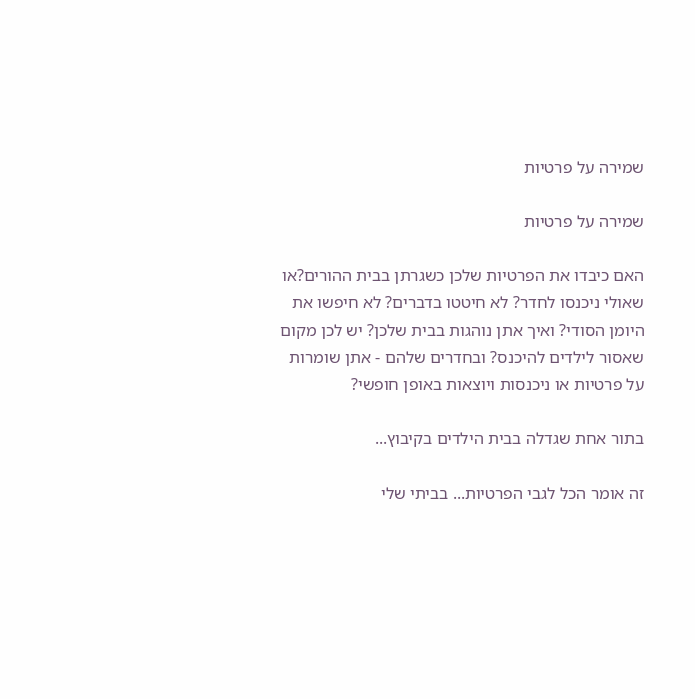שמירה על פרטיות

שמירה על פרטיות

האם כיבדו את הפרטיות שלכן כשגרתן בבית ההורים?או שאולי ניכנסו לחדר? לא חיטטו בדברים? לא חיפשו את היומן הסודי? ואיך אתן נוהגות בבית שלכן? יש לכן מקום שאסור לילדים להיכנס? ובחדרים שלהם - אתן שומרות על פרטיות או ניכנסות ויוצאות באופן חופשי?

בתור אחת שגדלה בבית הילדים בקיבוץ...

זה אומר הכל לגבי הפרטיות... בביתי שלי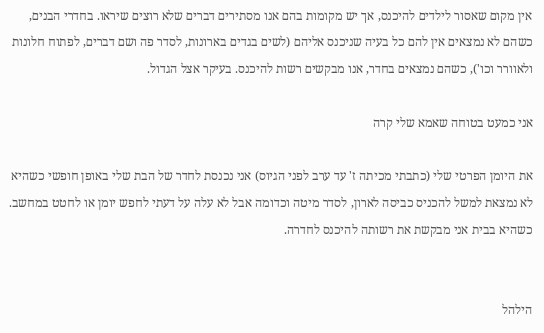אין מקום שאסור לילדים להיכנס, אך יש מקומות בהם אנו מסתירים דברים שלא רוצים שיראו. בחדרי הבנים, כשהם לא נמצאים אין להם כל בעיה שניכנס אליהם (לשים בגדים בארונות, לסדר פה ושם דברים, לפתוח חלונות ולאוורר וכו'), כשהם נמצאים בחדר, אנו מבקשים רשות להיכנס. בעיקר אצל הגדול.

אני כמעט בטוחה שאמא שלי קרה

את היומן הפרטי שלי (כתבתי מכיתה ז' עד ערב לפני הגיוס) אני נכנסת לחדר של הבת שלי באופן חופשי כשהיא לא נמצאת למשל להכניס כביסה לארון, לסדר מיטה וכדומה אבל לא עלה על דעתי לחפש יומן או לחטט במחשב. כשהיא בבית אני מבקשת את רשותה להיכנס לחדרה.


הילהל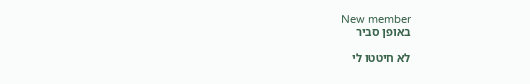New member
באופן סביר

לא חיטטו לי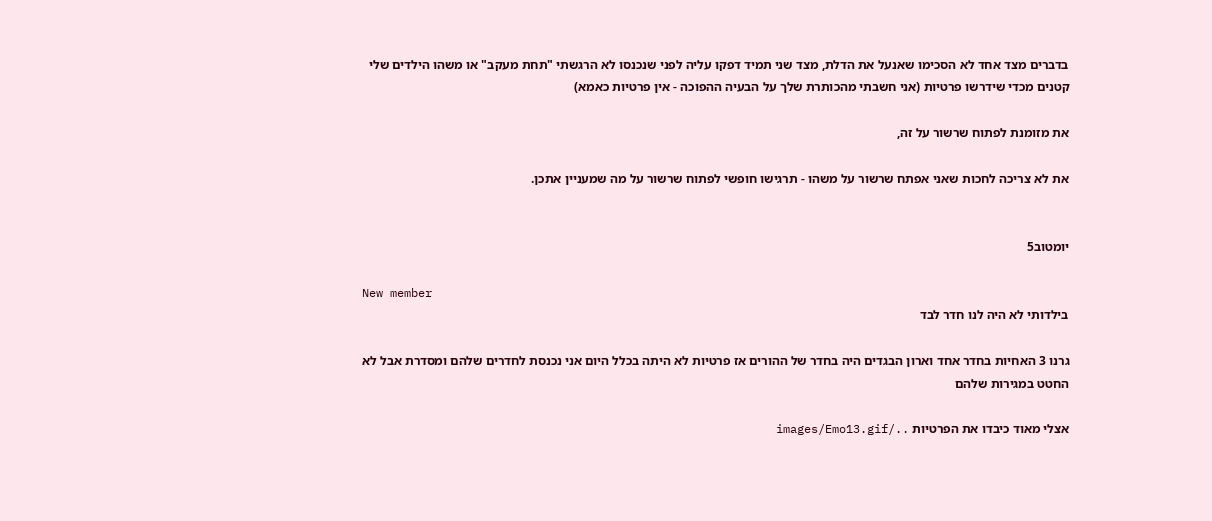בדברים מצד אחד לא הסכימו שאנעל את הדלת, מצד שני תמיד דפקו עליה לפני שנכנסו לא הרגשתי "תחת מעקב" או משהו הילדים שלי קטנים מכדי שידרשו פרטיות (אני חשבתי מהכותרת שלך על הבעיה ההפוכה - אין פרטיות כאמא)

את מזומנת לפתוח שרשור על זה,

את לא צריכה לחכות שאני אפתח שרשור על משהו - תרגישו חופשי לפתוח שרשור על מה שמעניין אתכן.


יומטוב5

New member
בילדותי לא היה לנו חדר לבד

גרנו 3 האחיות בחדר אחד וארון הבגדים היה בחדר של ההורים אז פרטיות לא היתה בכלל היום אני נכנסת לחדרים שלהם ומסדרת אבל לא החטט במגירות שלהם

אצלי מאוד כיבדו את הפרטיות ../images/Emo13.gif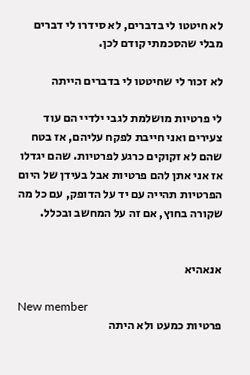לא חיטטו לי בדברים, לא סידרו לי דברים מבלי שהסכמתי קודם לכן.

לא זכור לי שחיטטו לי בדברים הייתה

לי פרטיות מושלמת לגבי ילדיי הם עוד צעירים ואני חייבת לפקח עליהם, אז בטח שהם לא זקוקים כרגע לפרטיות. שהם יגדלו אז אני אתן להם פרטיות אבל בעידן של היום הפרטיות תהייה עם יד על הדופק, עם כל מה שקורה בחוץ, אם זה על המחשב ובכלל.


אנאהיא

New member
פרטיות כמעט ולא היתה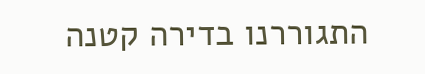התגוררנו בדירה קטנה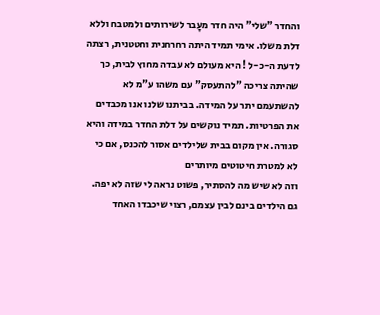והחדר "שלי" היה חדר מעָבר לשירותים ולמטבח וללא דלת משלו. אימי תמיד היתה רחרחנית וחטטנית, רצתה לדעת ה-כ-ל ! היא מעולם לא עבדה מחוץ לבית, כך שהיתה צריכה "להתעסק" עם משהו ע"מ לא להשתעמם יתר על המידה. בביתנו שלנו אנו מכבדים את הפרטיות. תמיד נוקשים על דלת החדר במידה והיא סגורה. אין מקום בבית שלילדים אסור להכנס, אם כי לא למטרת חיטוטים מיותרים
וזה לא שיש מה להסתיר, פשוט נראה לי שזה לא יפה. גם הילדים בינם לבין עצמם, רצוי שיכבדו האחד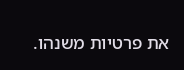את פרטיות משנהו.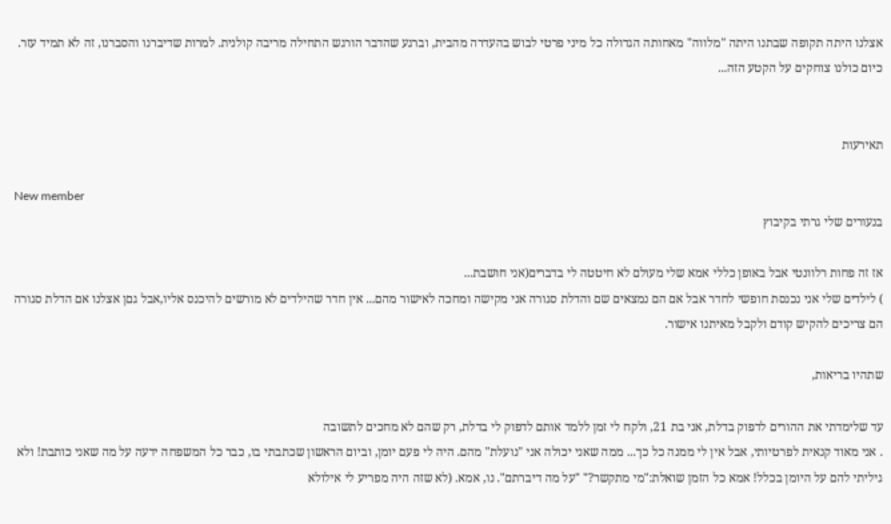אצלנו היתה תקופה שבתנו היתה "מלווה" מאחותה הגדולה כל מיני פרטי לבוש בהעדרה מהבית, וברגע שהדבר הורגש התחילה מריבה קולנית. למרות שדיברנו והסברנו, זה לא תמיד עזר. כיום כולנו צוחקים על הקטע הזה...


תאירעות

New member
בנעורים שלי גרתי בקיבוץ

אז זה פחות רלוונטי אבל באופן כללי אמא שלי מעולם לא חיטטה לי בדברים(אני חושבת...
) לילדים שלי אני נכנסת חופשי לחדר אבל אם הם נמצאים שם והדלת סגורה אני מקישה ומחכה לאישור מהם... אין חדר שהילדים לא מורשים להיכנס אליו,אבל גםן אצלנו אם הדלת סגורה הם צריכים להקיש קודם ולקבל מאיתנו אישור.

שתהיו בריאות,

עד שלימדתי את ההורים לדפוק בדלת, אני בת 21, ולקח לי זמן ללמד אותם לדפוק לי בדלת, רק שהם לא מחכים לתשובה
. אני מאוד קנאית לפרטיותי, אבל אין לי ממנה כל כך... ממה שאני יכולה אני "נועלת" מהם. היה לי פעם יומן, וביום הראשון שכתבתי בו, כבר כל המשפחה ידעה על מה שאני כותבת! ולא גיליתי להם על היומן בכלל! אמא כל הזמן שואלת:"מי מתקשר?" "על מה דיברתם". נו, אמא. (לא שזה היה מפריע לי אילולא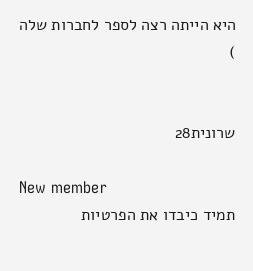היא הייתה רצה לספר לחברות שלה
)


שרונית28

New member
תמיד כיבדו את הפרטיות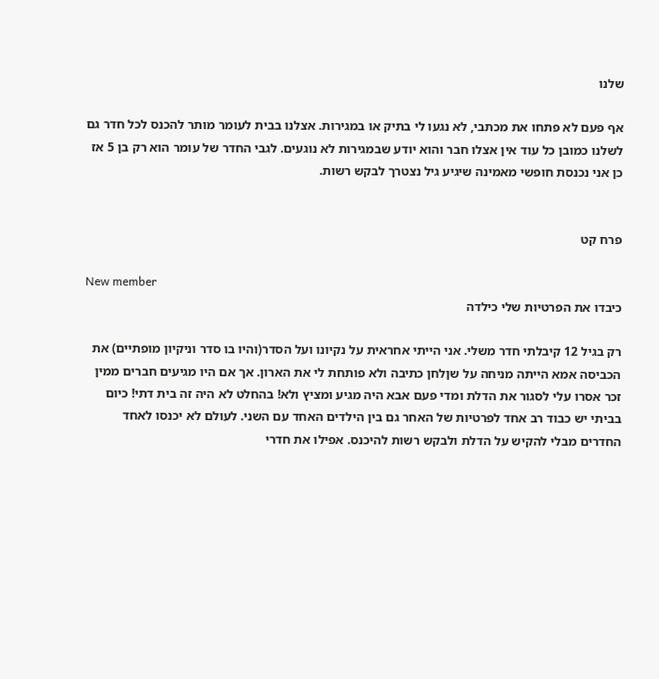שלנו

אף פעם לא פתחו את מכתבי, לא נגעו לי בתיק או במגירות. אצלנו בבית לעומר מותר להכנס לכל חדר גם לשלנו כמובן כל עוד אין אצלו חבר והוא יודע שבמגירות לא נוגעים. לגבי החדר של עומר הוא רק בן 5 אז כן אני נכנסת חופשי מאמינה שיגיע גיל נצטרך לבקש רשות.


פרח קט

New member
כיבדו את הפרטיות שלי כילדה

רק בגיל 12 קיבלתי חדר משלי. אני הייתי אחראית על נקיונו ועל הסדר(והיו בו סדר וניקיון מופתיים) את הכביסה אמא הייתה מניחה על שןלחן כתיבה ולא פותחת לי את הארון. אך אם היו מגיעים חברים ממין זכר אסרו עלי לסגור את הדלת ומדי פעם אבא היה מגיע ומציץ ולא! בהחלט לא היה זה בית דתי! כיום בביתי יש כבוד רב אחד לפרטיות של האחר גם בין הילדים האחד עם השני. לעולם לא יכנסו לאחד החדרים מבלי להקיש על הדלת ולבקש רשות להיכנס. אפילו את חדרי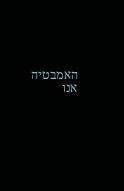האמבטיה אנו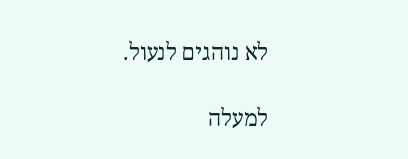לא נוהגים לנעול.

למעלה